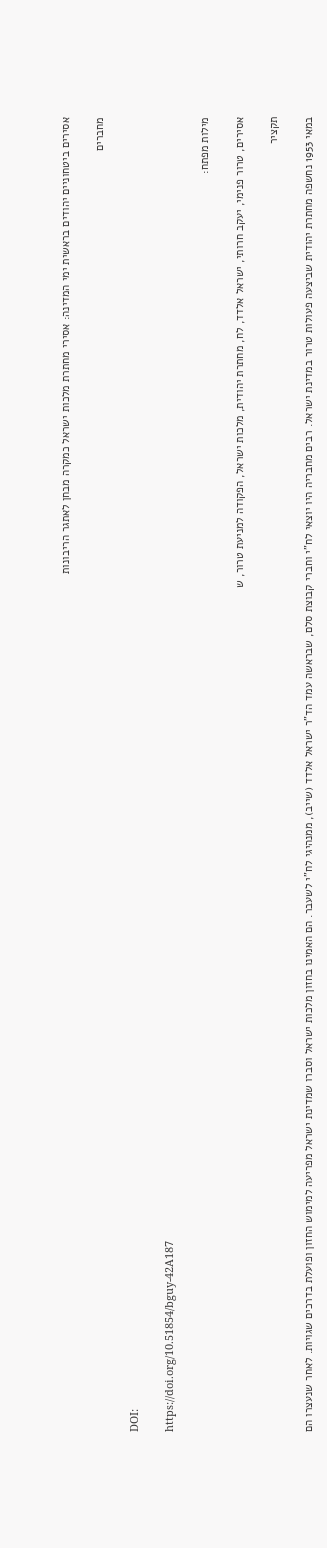אסירים ביטחוניים יהודים בראשית ימי המדינה: אסירי מחתרת מלכות ישראל כמקרה מבחן לאתגר הריבונות

מחברים

DOI:

https://doi.org/10.51854/bguy-42A187

מילות מפתח:

אסירים, טרור פנימי, יעקב חרותי, ישראל אלדד, לח, מחתרת יהודית, מלכות ישראל, הפקודה למניעת טרור, ש

תקציר

במאי 1953 נחשפה מחתרת יהודית שביצעה פעולות טרור במדינת ישראל. רבים מחבריה היו יוצאי לח"י וחברי קבוצת סלם, שבראשה עמד הד"ר ישראל אלדד (שייב), ממנהיגי לח"י לשעבר. הם האמינו בחזון מלכות ישראל וסברו שמדינת ישראל מפריעה למימוש החזון ופועלת בדרכים שגויות. לאחר שנעצרו הם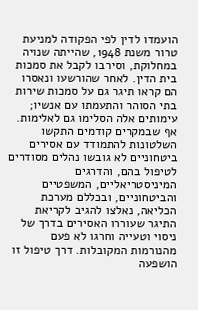הועמדו לדין לפי הפקודה למניעת טרור משנת 1948, שהייתה שנויה במחלוקת, וסירבו לקבל את סמכות בית הדין. לאחר שהורשעו ונאסרו הם קראו תיגר גם על סמכות שירות בתי הסוהר והתעמתו עם אנשיו; עימותים אלה הסלימו גם לאלימות. אף שבמקרים קודמים התקשו השלטונות להתמודד עם אסירים ביטחוניים לא גובשו נהלים מסודרים לטיפול בהם, והדרגים המיניסטריאליים, המשפטיים והביטחוניים, ובכללם מערכת הכליאה, נאלצו להגיב לקריאת התיגר שעוררו האסירים בדרך של ניסוי וטעייה וחרגו לא פעם מהנורמות המקובלות. דרך טיפול זו הושפעה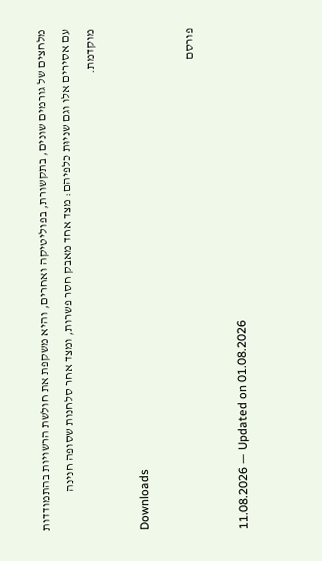מלחצים של גורמים שונים, בתקשורת, בפוליטיקה ואחרים, והיא משקפת את חולשת הרשויות בהתמודדות עם אסירים אלו וגם שניוּת כלפיהם: מצד אחד מאבק חסר פשרות, ומצד אחר סלחנות שסופה חנינה מוקדמת.

Downloads

פורסם

11.08.2026 — Updated on 01.08.2026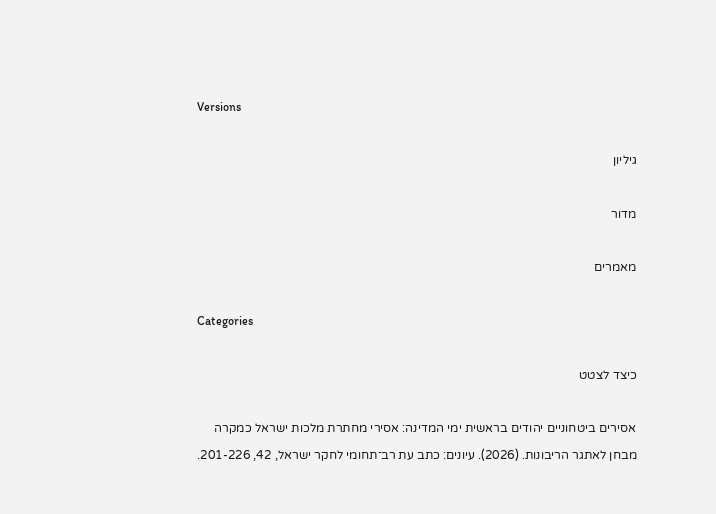Versions

גיליון

מדור

מאמרים

Categories

כיצד לצטט

אסירים ביטחוניים יהודים בראשית ימי המדינה: אסירי מחתרת מלכות ישראל כמקרה מבחן לאתגר הריבונות. (2026). עיונים: כתב עת רב־תחומי לחקר ישראל, 42, 201-226.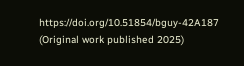https://doi.org/10.51854/bguy-42A187 (Original work published 2025)